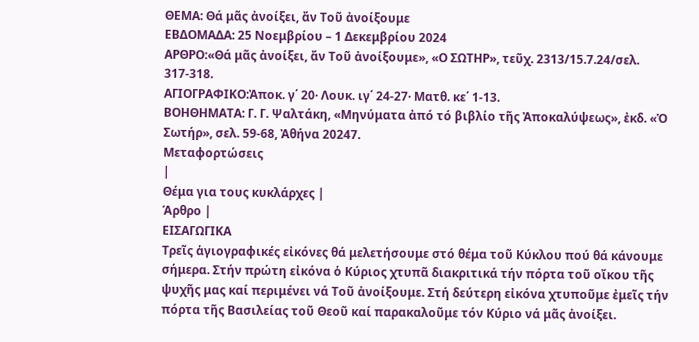ΘΕΜΑ: Θά μᾶς ἀνοίξει, ἄν Τοῦ ἀνοίξουμε
ΕΒΔΟΜΑΔΑ: 25 Νοεμβρίου – 1 Δεκεμβρίου 2024
ΑΡΘΡΟ:«Θά μᾶς ἀνοίξει, ἄν Τοῦ ἀνοίξουμε», «Ο ΣΩΤΗΡ», τεῦχ. 2313/15.7.24/σελ. 317-318.
ΑΓΙΟΓΡΑΦΙΚΟ:Ἀποκ. γ΄ 20· Λουκ. ιγ΄ 24-27· Ματθ. κε΄ 1-13.
ΒΟΗΘΗΜΑΤΑ: Γ. Γ. Ψαλτάκη, «Μηνύματα ἀπό τό βιβλίο τῆς Ἀποκαλύψεως», ἐκδ. «Ὁ Σωτήρ», σελ. 59-68, Ἀθήνα 20247.
Μεταφορτώσεις
|
Θέμα για τους κυκλάρχες |
Άρθρο |
ΕΙΣΑΓΩΓΙΚΑ
Τρεῖς ἁγιογραφικές εἰκόνες θά μελετήσουμε στό θέμα τοῦ Κύκλου πού θά κάνουμε σήμερα. Στήν πρώτη εἰκόνα ὁ Κύριος χτυπᾶ διακριτικά τήν πόρτα τοῦ οἴκου τῆς ψυχῆς μας καί περιμένει νά Τοῦ ἀνοίξουμε. Στή δεύτερη εἰκόνα χτυποῦμε ἐμεῖς τήν πόρτα τῆς Βασιλείας τοῦ Θεοῦ καί παρακαλοῦμε τόν Κύριο νά μᾶς ἀνοίξει.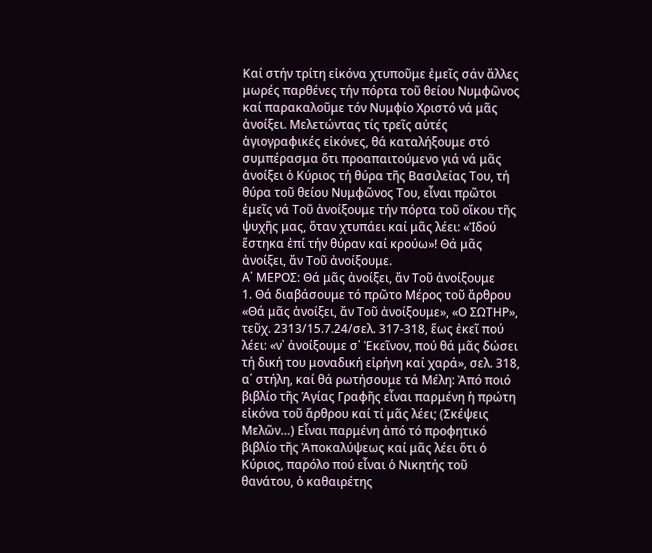Καί στήν τρίτη εἰκόνα χτυποῦμε ἐμεῖς σάν ἄλλες μωρές παρθένες τήν πόρτα τοῦ θείου Νυμφῶνος καί παρακαλοῦμε τόν Νυμφίο Χριστό νά μᾶς ἀνοίξει. Μελετώντας τίς τρεῖς αὐτές ἁγιογραφικές εἰκόνες, θά καταλήξουμε στό συμπέρασμα ὅτι προαπαιτούμενο γιά νά μᾶς ἀνοίξει ὁ Κύριος τή θύρα τῆς Βασιλείας Του, τή θύρα τοῦ θείου Νυμφῶνος Του, εἶναι πρῶτοι ἐμεῖς νά Τοῦ ἀνοίξουμε τήν πόρτα τοῦ οἴκου τῆς ψυχῆς μας, ὅταν χτυπάει καί μᾶς λέει: «Ἰδού ἕστηκα ἐπί τήν θύραν καί κρούω»! Θά μᾶς ἀνοίξει, ἄν Τοῦ ἀνοίξουμε.
Α΄ ΜΕΡΟΣ: Θά μᾶς ἀνοίξει, ἄν Τοῦ ἀνοίξουμε
1. Θά διαβάσουμε τό πρῶτο Μέρος τοῦ ἄρθρου «Θά μᾶς ἀνοίξει, ἄν Τοῦ ἀνοίξουμε», «Ο ΣΩΤΗΡ», τεῦχ. 2313/15.7.24/σελ. 317-318, ἕως ἐκεῖ πού λέει: «ν᾿ ἀνοίξουμε σ᾿ Ἐκεῖνον, πού θά μᾶς δώσει τή δική του μοναδική εἰρήνη καί χαρά», σελ. 318, α΄ στήλη, καί θά ρωτήσουμε τά Μέλη: Ἀπό ποιό βιβλίο τῆς Ἁγίας Γραφῆς εἶναι παρμένη ἡ πρώτη εἰκόνα τοῦ ἄρθρου καί τί μᾶς λέει; (Σκέψεις Μελῶν…) Εἶναι παρμένη ἀπό τό προφητικό βιβλίο τῆς Ἀποκαλύψεως καί μᾶς λέει ὅτι ὁ Κύριος, παρόλο πού εἶναι ὁ Νικητής τοῦ θανάτου, ὁ καθαιρέτης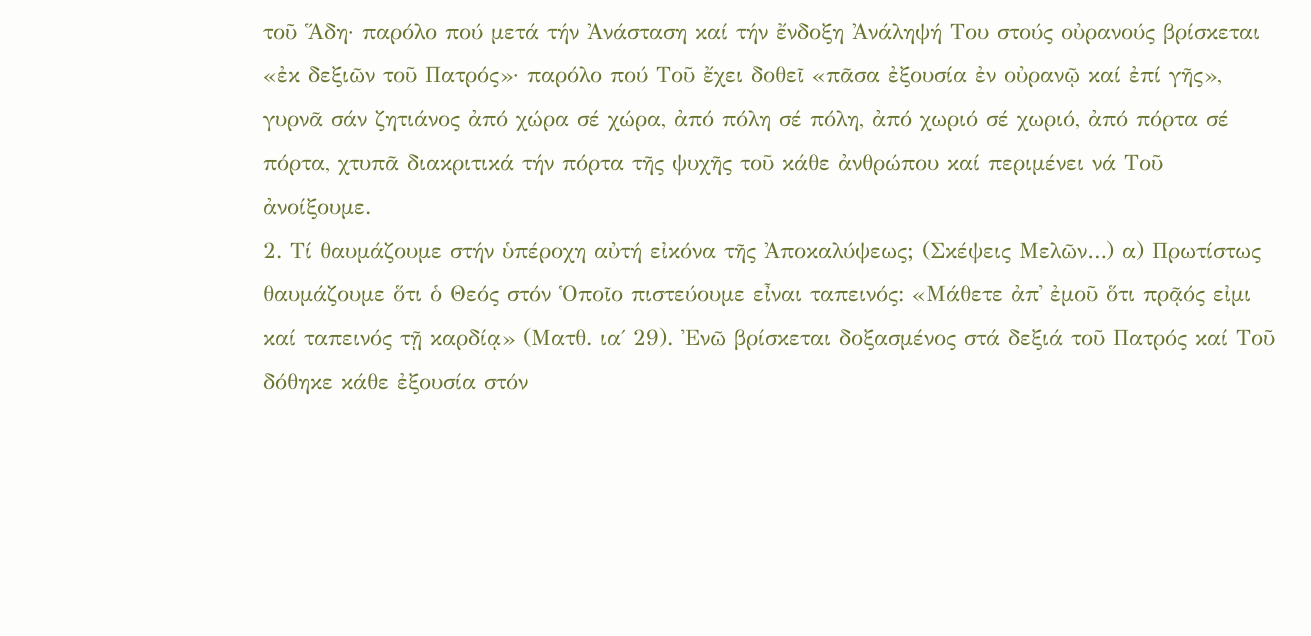τοῦ Ἅδη· παρόλο πού μετά τήν Ἀνάσταση καί τήν ἔνδοξη Ἀνάληψή Του στούς οὐρανούς βρίσκεται «ἐκ δεξιῶν τοῦ Πατρός»· παρόλο πού Τοῦ ἔχει δοθεῖ «πᾶσα ἐξουσία ἐν οὐρανῷ καί ἐπί γῆς», γυρνᾶ σάν ζητιάνος ἀπό χώρα σέ χώρα, ἀπό πόλη σέ πόλη, ἀπό χωριό σέ χωριό, ἀπό πόρτα σέ πόρτα, χτυπᾶ διακριτικά τήν πόρτα τῆς ψυχῆς τοῦ κάθε ἀνθρώπου καί περιμένει νά Τοῦ ἀνοίξουμε.
2. Τί θαυμάζουμε στήν ὑπέροχη αὐτή εἰκόνα τῆς Ἀποκαλύψεως; (Σκέψεις Μελῶν…) α) Πρωτίστως θαυμάζουμε ὅτι ὁ Θεός στόν Ὁποῖο πιστεύουμε εἶναι ταπεινός: «Μάθετε ἀπ᾿ ἐμοῦ ὅτι πρᾷός εἰμι καί ταπεινός τῇ καρδίᾳ» (Ματθ. ια΄ 29). Ἐνῶ βρίσκεται δοξασμένος στά δεξιά τοῦ Πατρός καί Τοῦ δόθηκε κάθε ἐξουσία στόν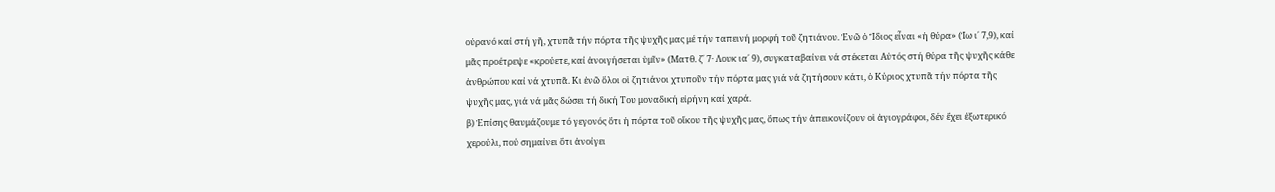οὐρανό καί στή γῆ, χτυπᾶ τήν πόρτα τῆς ψυχῆς μας μέ τήν ταπεινή μορφή τοῦ ζητιάνου. Ἐνῶ ὁ Ἴδιος εἶναι «ἡ θύρα» (Ἰω ι΄ 7,9), καί μᾶς προέτρεψε «κρούετε, καί ἀνοιγήσεται ὑμῖν» (Ματθ. ζ΄ 7· Λουκ ια΄ 9), συγκαταβαίνει νά στέκεται Αὐτός στή θύρα τῆς ψυχῆς κάθε ἀνθρώπου καί νά χτυπᾶ. Κι ἐνῶ ὅλοι οἱ ζητιάνοι χτυποῦν τήν πόρτα μας γιά νά ζητήσουν κάτι, ὁ Κύριος χτυπᾶ τήν πόρτα τῆς ψυχῆς μας, γιά νά μᾶς δώσει τή δική Του μοναδική εἰρήνη καί χαρά.
β) Ἐπίσης θαυμάζουμε τό γεγονός ὅτι ἡ πόρτα τοῦ οἴκου τῆς ψυχῆς μας, ὅπως τήν ἀπεικονίζουν οἱ ἁγιογράφοι, δέν ἔχει ἐξωτερικό χερούλι, πού σημαίνει ὅτι ἀνοίγει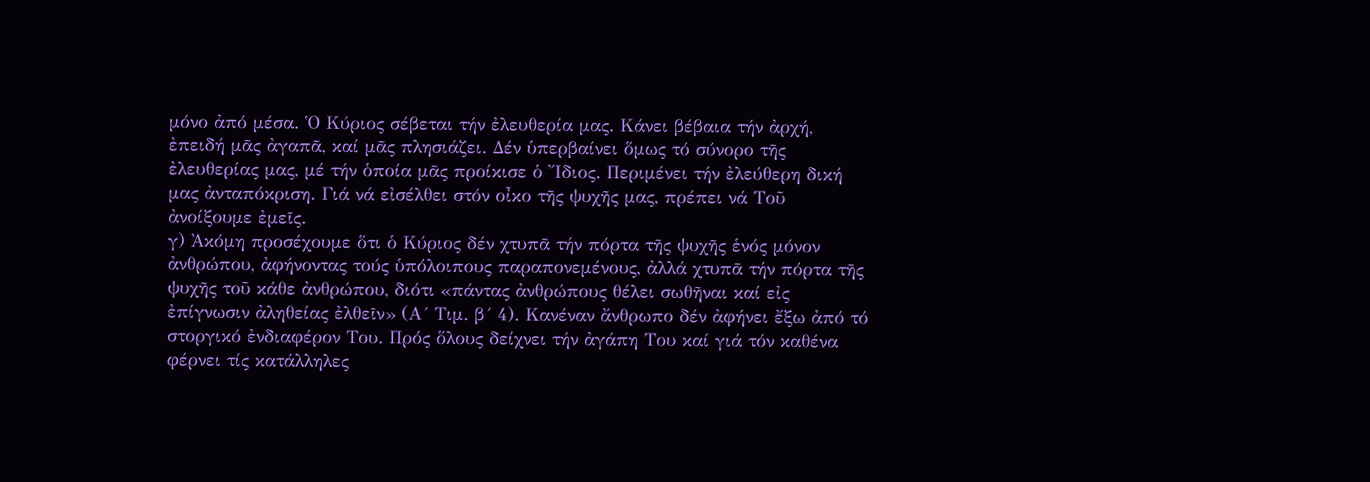μόνο ἀπό μέσα. Ὁ Κύριος σέβεται τήν ἐλευθερία μας. Κάνει βέβαια τήν ἀρχή, ἐπειδή μᾶς ἀγαπᾶ, καί μᾶς πλησιάζει. Δέν ὑπερβαίνει ὅμως τό σύνορο τῆς ἐλευθερίας μας, μέ τήν ὁποία μᾶς προίκισε ὁ ῎Ιδιος. Περιμένει τήν ἐλεύθερη δική μας ἀνταπόκριση. Γιά νά εἰσέλθει στόν οἶκο τῆς ψυχῆς μας, πρέπει νά Τοῦ ἀνοίξουμε ἐμεῖς.
γ) Ἀκόμη προσέχουμε ὅτι ὁ Κύριος δέν χτυπᾶ τήν πόρτα τῆς ψυχῆς ἑνός μόνον ἀνθρώπου, ἀφήνοντας τούς ὑπόλοιπους παραπονεμένους, ἀλλά χτυπᾶ τήν πόρτα τῆς ψυχῆς τοῦ κάθε ἀνθρώπου, διότι «πάντας ἀνθρώπους θέλει σωθῆναι καί εἰς ἐπίγνωσιν ἀληθείας ἐλθεῖν» (Α´ Τιμ. β´ 4). Κανέναν ἄνθρωπο δέν ἀφήνει ἔξω ἀπό τό στοργικό ἐνδιαφέρον Του. Πρός ὅλους δείχνει τήν ἀγάπη Του καί γιά τόν καθένα φέρνει τίς κατάλληλες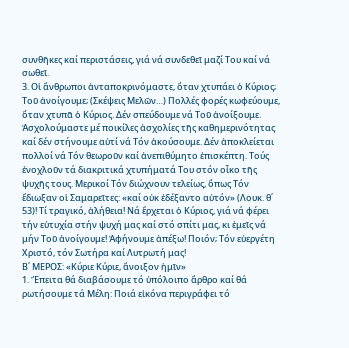συνθῆκες καί περιστάσεις, γιά νά συνδεθεῖ μαζί Του καί νά σωθεῖ.
3. Οἱ ἄνθρωποι ἀνταποκρινόμαστε, ὅταν χτυπάει ὁ Κύριος; Τοῦ ἀνοίγουμε; (Σκέψεις Μελῶν…) Πολλές φορές κωφεύουμε, ὅταν χτυπᾶ ὁ Κύριος. Δέν σπεύδουμε νά Τοῦ ἀνοίξουμε. Ἀσχολούμαστε μέ ποικίλες ἀσχολίες τῆς καθημερινότητας καί δέν στήνουμε αὐτί νά Τόν ἀκούσουμε. Δέν ἀποκλείεται πολλοί νά Τόν θεωροῦν καί ἀνεπιθύμητο ἐπισκέπτη. Τούς ἐνοχλοῦν τά διακριτικά χτυπήματά Του στόν οἶκο τῆς ψυχῆς τους. Μερικοί Τόν διώχνουν τελείως, ὅπως Τόν ἔδιωξαν οἱ Σαμαρεῖτες: «καί οὐκ ἐδέξαντο αὐτόν» (Λουκ. θ΄ 53)! Τί τραγικό, ἀλήθεια! Νά ἔρχεται ὁ Κύριος, γιά νά φέρει τήν εὐτυχία στήν ψυχή μας καί στό σπίτι μας, κι ἐμεῖς νά μήν Τοῦ ἀνοίγουμε! Ἀφήνουμε ἀπέξω! Ποιόν; Τόν εὐεργέτη Χριστό, τόν Σωτήρα καί Λυτρωτή μας!
Β΄ ΜΕΡΟΣ: «Κύριε Κύριε, ἄνοιξον ἡμῖν»
1. Ἔπειτα θά διαβάσουμε τό ὑπόλοιπο ἄρθρο καί θά ρωτήσουμε τά Μέλη: Ποιά εἰκόνα περιγράφει τό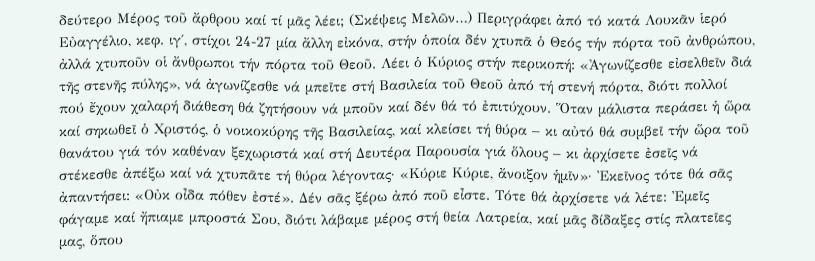δεύτερο Μέρος τοῦ ἄρθρου καί τί μᾶς λέει; (Σκέψεις Μελῶν…) Περιγράφει ἀπό τό κατά Λουκᾶν ἱερό Εὐαγγέλιο, κεφ. ιγ΄, στίχοι 24-27 μία ἄλλη εἰκόνα, στήν ὁποία δέν χτυπᾶ ὁ Θεός τήν πόρτα τοῦ ἀνθρώπου, ἀλλά χτυποῦν οἱ ἄνθρωποι τήν πόρτα τοῦ Θεοῦ. Λέει ὁ Κύριος στήν περικοπή: «Ἀγωνίζεσθε εἰσελθεῖν διά τῆς στενῆς πύλης», νά ἀγωνίζεσθε νά μπεῖτε στή Βασιλεία τοῦ Θεοῦ ἀπό τή στενή πόρτα, διότι πολλοί πού ἔχουν χαλαρή διάθεση θά ζητήσουν νά μποῦν καί δέν θά τό ἐπιτύχουν. Ὅταν μάλιστα περάσει ἡ ὥρα καί σηκωθεῖ ὁ Χριστός, ὁ νοικοκύρης τῆς Βασιλείας, καί κλείσει τή θύρα – κι αὐτό θά συμβεῖ τήν ὥρα τοῦ θανάτου γιά τόν καθέναν ξεχωριστά καί στή Δευτέρα Παρουσία γιά ὅλους – κι ἀρχίσετε ἐσεῖς νά στέκεσθε ἀπέξω καί νά χτυπᾶτε τή θύρα λέγοντας· «Κύριε Κύριε, ἄνοιξον ἡμῖν»· Ἐκεῖνος τότε θά σᾶς ἀπαντήσει: «Οὐκ οἶδα πόθεν ἐστέ». Δέν σᾶς ξέρω ἀπό ποῦ εἶστε. Τότε θά ἀρχίσετε νά λέτε: Ἐμεῖς φάγαμε καί ἤπιαμε μπροστά Σου, διότι λάβαμε μέρος στή θεία Λατρεία, καί μᾶς δίδαξες στίς πλατεῖες μας, ὅπου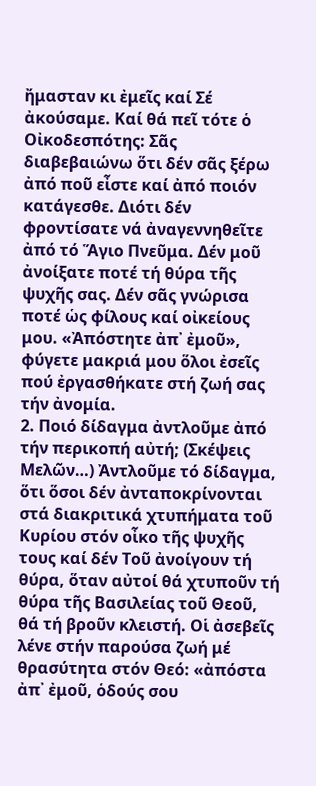ἤμασταν κι ἐμεῖς καί Σέ ἀκούσαμε. Καί θά πεῖ τότε ὁ Οἰκοδεσπότης: Σᾶς διαβεβαιώνω ὅτι δέν σᾶς ξέρω ἀπό ποῦ εἶστε καί ἀπό ποιόν κατάγεσθε. Διότι δέν φροντίσατε νά ἀναγεννηθεῖτε ἀπό τό Ἅγιο Πνεῦμα. Δέν μοῦ ἀνοίξατε ποτέ τή θύρα τῆς ψυχῆς σας. Δέν σᾶς γνώρισα ποτέ ὡς φίλους καί οἰκείους μου. «Ἀπόστητε ἀπ᾿ ἐμοῦ», φύγετε μακριά μου ὅλοι ἐσεῖς πού ἐργασθήκατε στή ζωή σας τήν ἀνομία.
2. Ποιό δίδαγμα ἀντλοῦμε ἀπό τήν περικοπή αὐτή; (Σκέψεις Μελῶν…) Ἀντλοῦμε τό δίδαγμα, ὅτι ὅσοι δέν ἀνταποκρίνονται στά διακριτικά χτυπήματα τοῦ Κυρίου στόν οἶκο τῆς ψυχῆς τους καί δέν Τοῦ ἀνοίγουν τή θύρα, ὅταν αὐτοί θά χτυποῦν τή θύρα τῆς Βασιλείας τοῦ Θεοῦ, θά τή βροῦν κλειστή. Οἱ ἀσεβεῖς λένε στήν παρούσα ζωή μέ θρασύτητα στόν Θεό: «ἀπόστα ἀπ᾿ ἐμοῦ, ὁδούς σου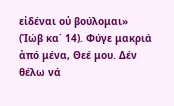εἰδέναι οὐ βούλομαι» (Ἰώβ κα΄ 14). Φύγε μακριά ἀπό μένα, Θεέ μου. Δέν θέλω νά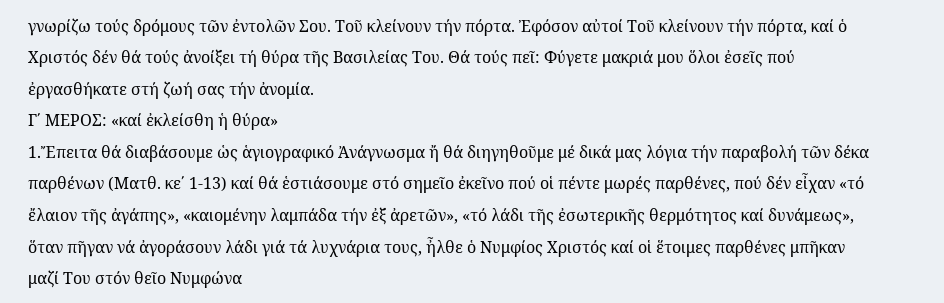γνωρίζω τούς δρόμους τῶν ἐντολῶν Σου. Τοῦ κλείνουν τήν πόρτα. Ἐφόσον αὐτοί Τοῦ κλείνουν τήν πόρτα, καί ὁ Χριστός δέν θά τούς ἀνοίξει τή θύρα τῆς Βασιλείας Του. Θά τούς πεῖ: Φύγετε μακριά μου ὅλοι ἐσεῖς πού ἐργασθήκατε στή ζωή σας τήν ἀνομία.
Γ΄ ΜΕΡΟΣ: «καί ἐκλείσθη ἡ θύρα»
1.Ἔπειτα θά διαβάσουμε ὡς ἁγιογραφικό Ἀνάγνωσμα ἤ θά διηγηθοῦμε μέ δικά μας λόγια τήν παραβολή τῶν δέκα παρθένων (Ματθ. κε΄ 1-13) καί θά ἑστιάσουμε στό σημεῖο ἐκεῖνο πού οἱ πέντε μωρές παρθένες, πού δέν εἶχαν «τό ἔλαιον τῆς ἀγάπης», «καιομένην λαμπάδα τήν ἐξ ἀρετῶν», «τό λάδι τῆς ἐσωτερικῆς θερμότητος καί δυνάμεως», ὅταν πῆγαν νά ἀγοράσουν λάδι γιά τά λυχνάρια τους, ἦλθε ὁ Νυμφίος Χριστός καί οἱ ἕτοιμες παρθένες μπῆκαν μαζί Του στόν θεῖο Νυμφώνα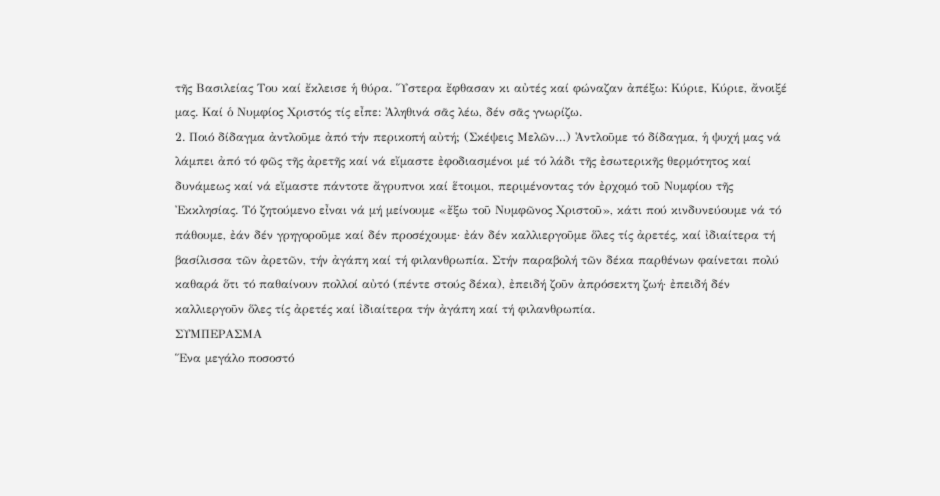τῆς Βασιλείας Του καί ἔκλεισε ἡ θύρα. Ὕστερα ἔφθασαν κι αὐτές καί φώναζαν ἀπέξω: Κύριε, Κύριε, ἄνοιξέ μας. Καί ὁ Νυμφίος Χριστός τίς εἶπε: Ἀληθινά σᾶς λέω, δέν σᾶς γνωρίζω.
2. Ποιό δίδαγμα ἀντλοῦμε ἀπό τήν περικοπή αὐτή; (Σκέψεις Μελῶν…) Ἀντλοῦμε τό δίδαγμα, ἡ ψυχή μας νά λάμπει ἀπό τό φῶς τῆς ἀρετῆς καί νά εἴμαστε ἐφοδιασμένοι μέ τό λάδι τῆς ἐσωτερικῆς θερμότητος καί δυνάμεως καί νά εἴμαστε πάντοτε ἄγρυπνοι καί ἕτοιμοι, περιμένοντας τόν ἐρχομό τοῦ Νυμφίου τῆς Ἐκκλησίας. Τό ζητούμενο εἶναι νά μή μείνουμε «ἔξω τοῦ Νυμφῶνος Χριστοῦ», κάτι πού κινδυνεύουμε νά τό πάθουμε, ἐάν δέν γρηγοροῦμε καί δέν προσέχουμε· ἐάν δέν καλλιεργοῦμε ὅλες τίς ἀρετές, καί ἰδιαίτερα τή βασίλισσα τῶν ἀρετῶν, τήν ἀγάπη καί τή φιλανθρωπία. Στήν παραβολή τῶν δέκα παρθένων φαίνεται πολύ καθαρά ὅτι τό παθαίνουν πολλοί αὐτό (πέντε στούς δέκα), ἐπειδή ζοῦν ἀπρόσεκτη ζωή· ἐπειδή δέν καλλιεργοῦν ὅλες τίς ἀρετές καί ἰδιαίτερα τήν ἀγάπη καί τή φιλανθρωπία.
ΣΥΜΠΕΡΑΣΜΑ
Ἕνα μεγάλο ποσοστό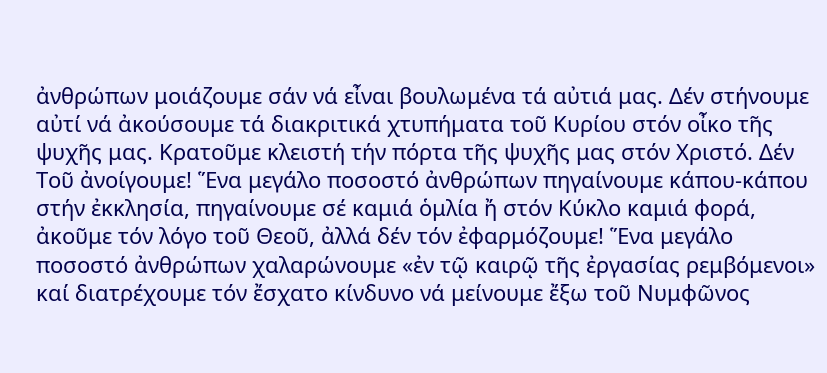ἀνθρώπων μοιάζουμε σάν νά εἶναι βουλωμένα τά αὐτιά μας. Δέν στήνουμε αὐτί νά ἀκούσουμε τά διακριτικά χτυπήματα τοῦ Κυρίου στόν οἶκο τῆς ψυχῆς μας. Κρατοῦμε κλειστή τήν πόρτα τῆς ψυχῆς μας στόν Χριστό. Δέν Τοῦ ἀνοίγουμε! Ἕνα μεγάλο ποσοστό ἀνθρώπων πηγαίνουμε κάπου-κάπου στήν ἐκκλησία, πηγαίνουμε σέ καμιά ὁμλία ἤ στόν Κύκλο καμιά φορά, ἀκοῦμε τόν λόγο τοῦ Θεοῦ, ἀλλά δέν τόν ἐφαρμόζουμε! Ἕνα μεγάλο ποσοστό ἀνθρώπων χαλαρώνουμε «ἐν τῷ καιρῷ τῆς ἐργασίας ρεμβόμενοι» καί διατρέχουμε τόν ἔσχατο κίνδυνο νά μείνουμε ἔξω τοῦ Νυμφῶνος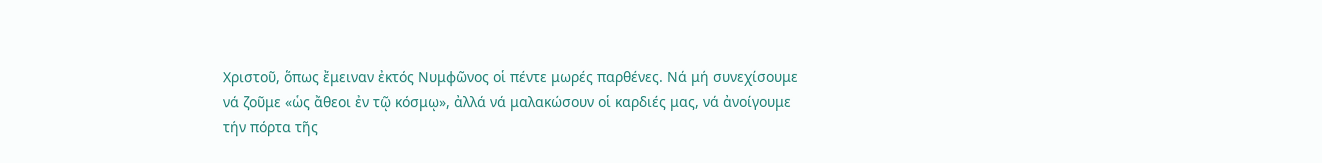Χριστοῦ, ὅπως ἔμειναν ἐκτός Νυμφῶνος οἱ πέντε μωρές παρθένες. Νά μή συνεχίσουμε νά ζοῦμε «ὡς ἄθεοι ἐν τῷ κόσμῳ», ἀλλά νά μαλακώσουν οἱ καρδιές μας, νά ἀνοίγουμε τήν πόρτα τῆς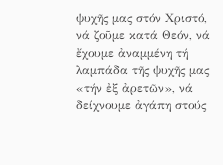ψυχῆς μας στόν Χριστό, νά ζοῦμε κατά Θεόν, νά ἔχουμε ἀναμμένη τή λαμπάδα τῆς ψυχῆς μας «τήν ἐξ ἀρετῶν», νά δείχνουμε ἀγάπη στούς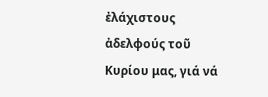ἐλάχιστους ἀδελφούς τοῦ Κυρίου μας, γιά νά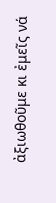ἀξιωθοῦμε κι ἐμεῖς νά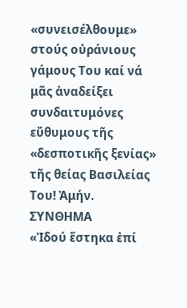«συνεισέλθουμε» στούς οὐράνιους γάμους Του καί νά μᾶς ἀναδείξει συνδαιτυμόνες εὔθυμους τῆς «δεσποτικῆς ξενίας» τῆς θείας Βασιλείας Του! Ἀμήν.
ΣΥΝΘΗΜΑ
«Ἰδού ἕστηκα ἐπί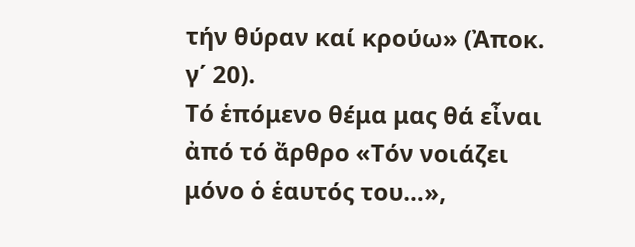τήν θύραν καί κρούω» (Ἀποκ. γ΄ 20).
Τό ἑπόμενο θέμα μας θά εἶναι ἀπό τό ἄρθρο «Τόν νοιάζει μόνο ὁ ἑαυτός του…»,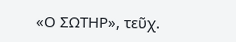«Ο ΣΩΤΗΡ», τεῦχ.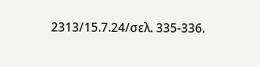2313/15.7.24/σελ. 335-336.